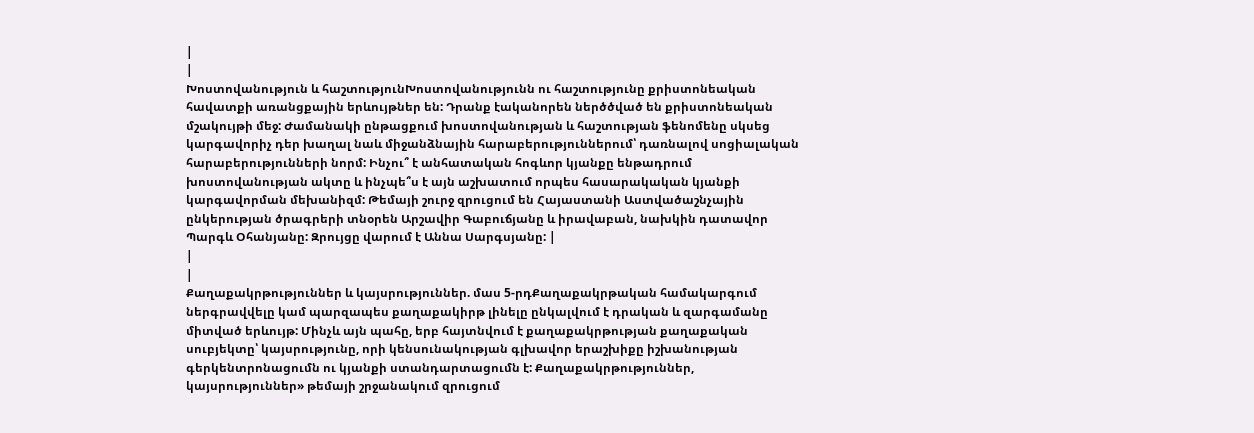|
|
Խոստովանություն և հաշտությունԽոստովանությունն ու հաշտությունը քրիստոնեական հավատքի առանցքային երևույթներ են: Դրանք էականորեն ներծծված են քրիստոնեական մշակույթի մեջ: Ժամանակի ընթացքում խոստովանության և հաշտության ֆենոմենը սկսեց կարգավորիչ դեր խաղալ նաև միջանձնային հարաբերություններում՝ դառնալով սոցիալական հարաբերությունների նորմ: Ինչու՞ է անհատական հոգևոր կյանքը ենթադրում խոստովանության ակտը և ինչպե՞ս է այն աշխատում որպես հասարակական կյանքի կարգավորման մեխանիզմ: Թեմայի շուրջ զրուցում են Հայաստանի Աստվածաշնչային ընկերության ծրագրերի տնօրեն Արշավիր Գաբուճյանը և իրավաբան, նախկին դատավոր Պարգև Օհանյանը: Զրույցը վարում է Աննա Սարգսյանը: |
|
|
Քաղաքակրթություններ և կայսրություններ. մաս 5-րդՔաղաքակրթական համակարգում ներգրավվելը կամ պարզապես քաղաքակիրթ լինելը ընկալվում է դրական և զարգամանը միտված երևույթ: Մինչև այն պահը, երբ հայտնվում է քաղաքակրթության քաղաքական սուբյեկտը՝ կայսրությունը, որի կենսունակության գլխավոր երաշխիքը իշխանության գերկենտրոնացումն ու կյանքի ստանդարտացումն է: Քաղաքակրթություններ, կայսրություններ» թեմայի շրջանակում զրուցում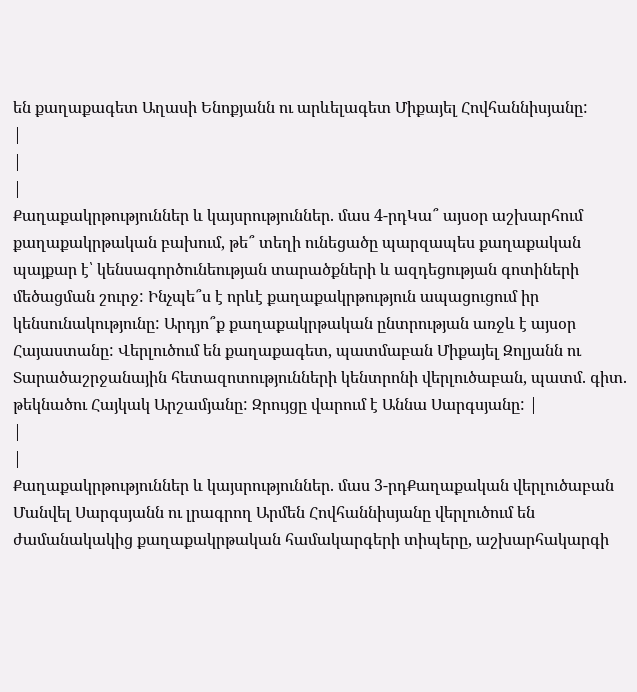են քաղաքագետ Աղասի Ենոքյանն ու արևելագետ Միքայել Հովհաննիսյանը:
|
|
|
Քաղաքակրթություններ և կայսրություններ. մաս 4-րդԿա՞ այսօր աշխարհում քաղաքակրթական բախում, թե՞ տեղի ունեցածը պարզապես քաղաքական պայքար է՝ կենսագործունեության տարածքների և ազդեցության գոտիների մեծացման շուրջ: Ինչպե՞ս է որևէ քաղաքակրթություն ապացուցում իր կենսունակությունը: Արդյո՞ք քաղաքակրթական ընտրության առջև է այսօր Հայաստանը: Վերլուծում են քաղաքագետ, պատմաբան Միքայել Զոլյանն ու Տարածաշրջանային հետազոտությունների կենտրոնի վերլուծաբան, պատմ. գիտ. թեկնածու Հայկակ Արշամյանը: Զրույցը վարում է Աննա Սարգսյանը: |
|
|
Քաղաքակրթություններ և կայսրություններ. մաս 3-րդՔաղաքական վերլուծաբան Մանվել Սարգսյանն ու լրագրող Արմեն Հովհաննիսյանը վերլուծում են ժամանակակից քաղաքակրթական համակարգերի տիպերը, աշխարհակարգի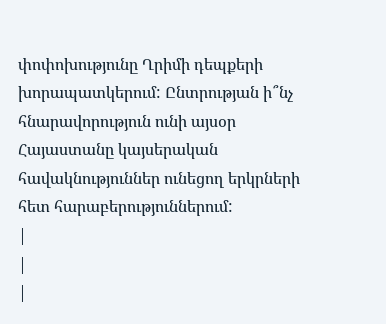փոփոխությունը Ղրիմի դեպքերի խորապատկերում: Ընտրության ի՞նչ հնարավորություն ունի այսօր Հայաստանը կայսերական հավակնություններ ունեցող երկրների հետ հարաբերություններում:
|
|
|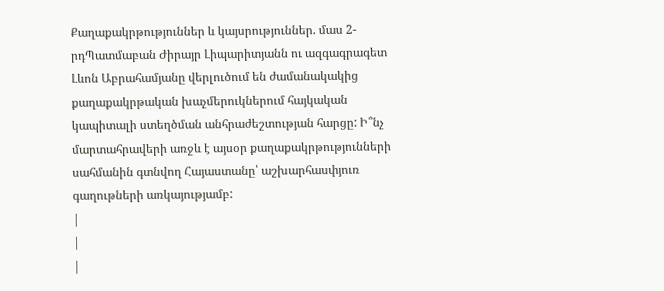Քաղաքակրթություններ և կայսրություններ. մաս 2-րդՊատմաբան Ժիրայր Լիպարիտյանն ու ազգագրագետ Լևոն Աբրահամյանը վերլուծում են ժամանակակից քաղաքակրթական խաչմերուկներում հայկական կապիտալի ստեղծման անհրաժեշտության հարցը: Ի՞նչ մարտահրավերի առջև է այսօր քաղաքակրթությունների սահմանին գտնվող Հայաստանը՝ աշխարհասփյուռ գաղութների առկայությամբ:
|
|
|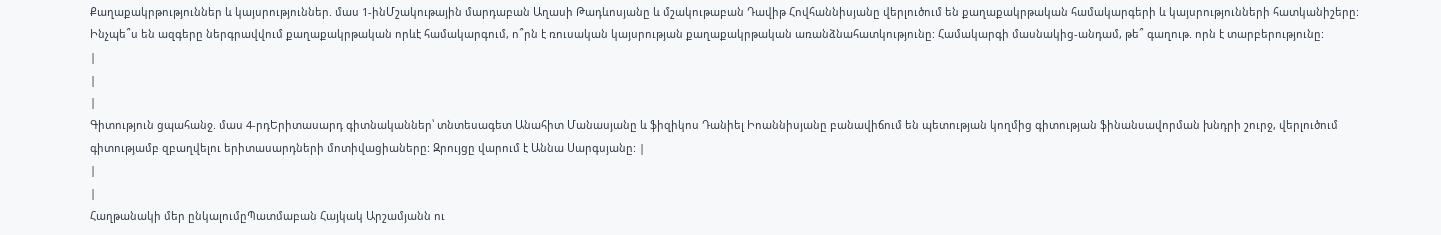Քաղաքակրթություններ և կայսրություններ. մաս 1-ինՄշակութային մարդաբան Աղասի Թադևոսյանը և մշակութաբան Դավիթ Հովհաննիսյանը վերլուծում են քաղաքակրթական համակարգերի և կայսրությունների հատկանիշերը: Ինչպե՞ս են ազգերը ներգրավվում քաղաքակրթական որևէ համակարգում, ո՞րն է ռուսական կայսրության քաղաքակրթական առանձնահատկությունը: Համակարգի մասնակից-անդամ, թե՞ գաղութ. որն է տարբերությունը:
|
|
|
Գիտություն ցպահանջ. մաս 4-րդԵրիտասարդ գիտնականներ՝ տնտեսագետ Անահիտ Մանասյանը և ֆիզիկոս Դանիել Իոաննիսյանը բանավիճում են պետության կողմից գիտության ֆինանսավորման խնդրի շուրջ, վերլուծում գիտությամբ զբաղվելու երիտասարդների մոտիվացիաները: Զրույցը վարում է Աննա Սարգսյանը: |
|
|
Հաղթանակի մեր ընկալումըՊատմաբան Հայկակ Արշամյանն ու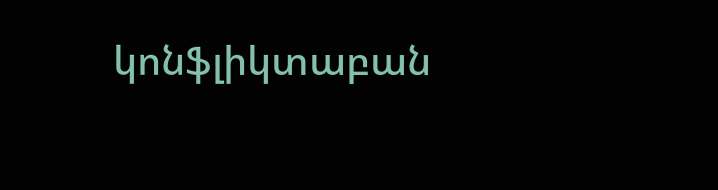կոնֆլիկտաբան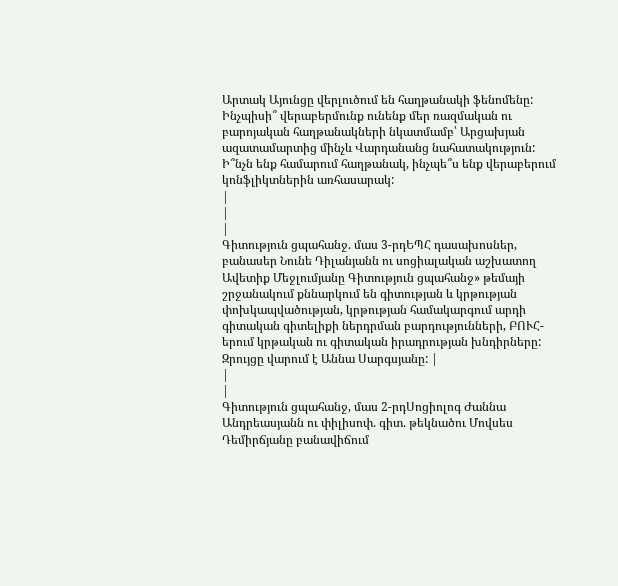Արտակ Այունցը վերլուծում են հաղթանակի ֆենոմենը: Ինչպիսի՞ վերաբերմունք ունենք մեր ռազմական ու բարոյական հաղթանակների նկատմամբ՝ Արցախյան ազատամարտից մինչև Վարդանանց նահատակություն: Ի՞նչն ենք համարում հաղթանակ, ինչպե՞ս ենք վերաբերում կոնֆլիկտներին առհասարակ:
|
|
|
Գիտություն ցպահանջ. մաս 3-րդԵՊՀ դասախոսներ, բանասեր Նունե Դիլանյանն ու սոցիալական աշխատող Ավետիք Մեջլումյանը Գիտություն ցպահանջ» թեմայի շրջանակում քննարկում են գիտության և կրթության փոխկապվածության, կրթության համակարգում արդի գիտական գիտելիքի ներդրման բարդությունների, ԲՈՒՀ-երում կրթական ու գիտական իրադրության խնդիրները: Զրույցը վարում է Աննա Սարգսյանը: |
|
|
Գիտություն ցպահանջ, մաս 2-րդՍոցիոլոգ Ժաննա Անդրեասյանն ու փիլիսոփ. գիտ. թեկնածու Մովսես Դեմիրճյանը բանավիճում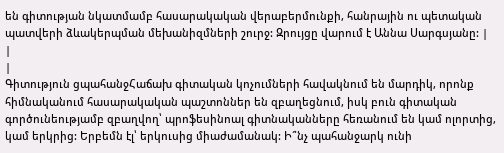են գիտության նկատմամբ հասարակական վերաբերմունքի, հանրային ու պետական պատվերի ձևակերպման մեխանիզմների շուրջ: Զրույցը վարում է Աննա Սարգսյանը: |
|
|
Գիտություն ցպահանջՀաճախ գիտական կոչումների հավակնում են մարդիկ, որոնք հիմնականում հասարակական պաշտոններ են զբաղեցնում, իսկ բուն գիտական գործունեությամբ զբաղվող՝ պրոֆեսինոալ գիտնականները հեռանում են կամ ոլորտից, կամ երկրից: Երբեմն էլ՝ երկուսից միաժամանակ: Ի՞նչ պահանջարկ ունի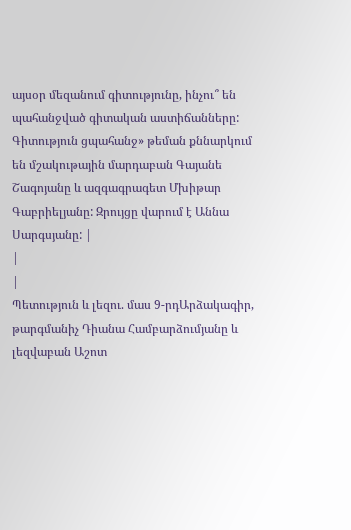այսօր մեզանում գիտությունը, ինչու՞ են պահանջված գիտական աստիճանները: Գիտություն ցպահանջ» թեման քննարկում են մշակութային մարդաբան Գայանե Շագոյանը և ազգագրագետ Մխիթար Գաբրիելյանը: Զրույցը վարում է Աննա Սարգսյանը: |
|
|
Պետություն և լեզու. մաս 9-րդԱրձակագիր, թարգմանիչ Դիանա Համբարձումյանը և լեզվաբան Աշոտ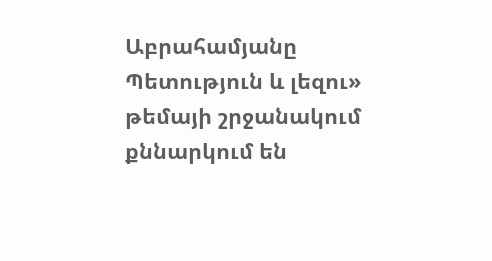Աբրահամյանը Պետություն և լեզու» թեմայի շրջանակում քննարկում են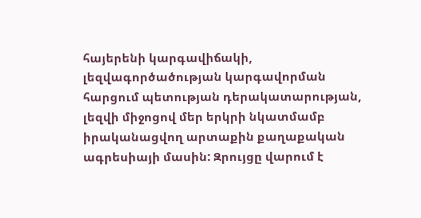հայերենի կարգավիճակի, լեզվագործածության կարգավորման հարցում պետության դերակատարության, լեզվի միջոցով մեր երկրի նկատմամբ իրականացվող արտաքին քաղաքական ագրեսիայի մասին: Զրույցը վարում է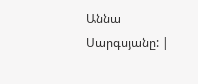Աննա Սարգսյանը: |